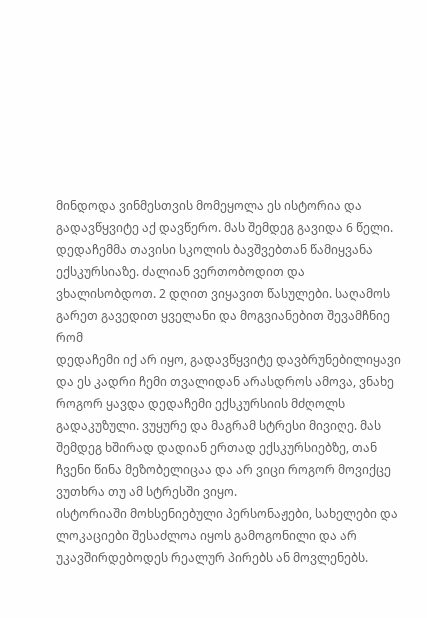მინდოდა ვინმესთვის მომეყოლა ეს ისტორია და გადავწყვიტე აქ დავწერო. მას შემდეგ გავიდა 6 წელი. დედაჩემმა თავისი სკოლის ბავშვებთან წამიყვანა ექსკურსიაზე. ძალიან ვერთობოდით და ვხალისობდოთ. 2 დღით ვიყავით წასულები. საღამოს გარეთ გავედით ყველანი და მოგვიანებით შევამჩნიე რომ
დედაჩემი იქ არ იყო, გადავწყვიტე დავბრუნებილიყავი და ეს კადრი ჩემი თვალიდან არასდროს ამოვა, ვნახე როგორ ყავდა დედაჩემი ექსკურსიის მძღოლს გადაკუზული. ვუყურე და მაგრამ სტრესი მივიღე. მას შემდეგ ხშირად დადიან ერთად ექსკურსიებზე, თან ჩვენი წინა მეზობელიცაა და არ ვიცი როგორ მოვიქცე ვუთხრა თუ ამ სტრესში ვიყო.
ისტორიაში მოხსენიებული პერსონაჟები, სახელები და ლოკაციები შესაძლოა იყოს გამოგონილი და არ
უკავშირდებოდეს რეალურ პირებს ან მოვლენებს.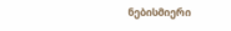ნებისმიერი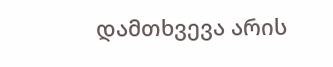დამთხვევა არის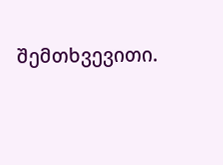შემთხვევითი.